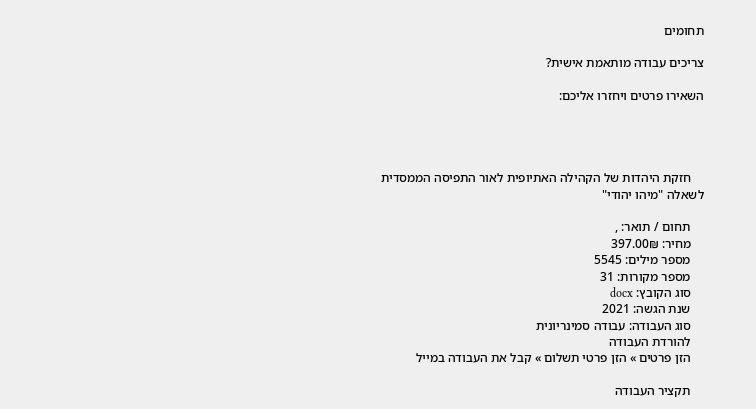תחומים

צריכים עבודה מותאמת אישית?

השאירו פרטים ויחזרו אליכם:




    חזקת היהדות של הקהילה האתיופית לאור התפיסה הממסדית לשאלה "מיהו יהודי"

    תחום / תואר: ,
    מחיר: 397.00₪
    מספר מילים: 5545
    מספר מקורות: 31
    סוג הקובץ: docx
    שנת הגשה: 2021
    סוג העבודה: עבודה סמינריונית
    להורדת העבודה
    הזן פרטים » הזן פרטי תשלום » קבל את העבודה במייל

    תקציר העבודה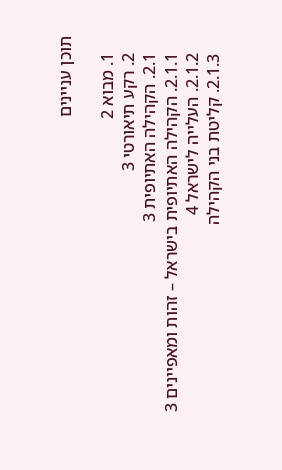תוכן עניינים

    1. מבוא 2
    2. רקע תיאורטי 3
    2.1. הקהילה האתיופית 3
    2.1.1. הקהילה האתיופית בישראל – זהות ומאפיינים 3
    2.1.2. העלייה לישראל 4
    2.1.3. קליטת בני הקהילה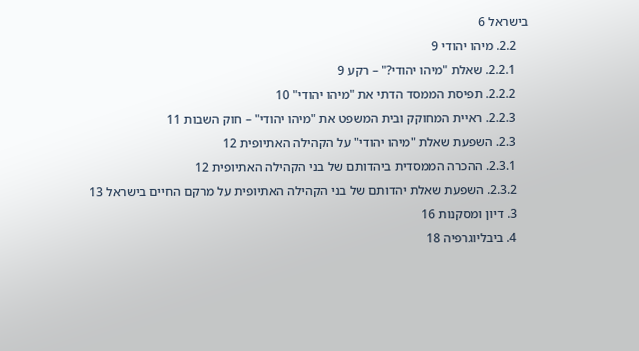בישראל 6
    2.2. מיהו יהודי 9
    2.2.1. שאלת "מיהו יהודי?" – רקע 9
    2.2.2. תפיסת הממסד הדתי את "מיהו יהודי" 10
    2.2.3. ראיית המחוקק ובית המשפט את "מיהו יהודי" – חוק השבות 11
    2.3. השפעת שאלת "מיהו יהודי" על הקהילה האתיופית 12
    2.3.1. ההכרה הממסדית ביהדותם של בני הקהילה האתיופית 12
    2.3.2. השפעת שאלת יהדותם של בני הקהילה האתיופית על מרקם החיים בישראל 13
    3. דיון ומסקנות 16
    4. ביבליוגרפיה 18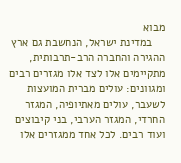מבוא
    במדינת ישראל, הנחשבת גם ארץ ההגירה והחברה הרב-תרבותית, מתקיימים אלו לצד אלו מגזרים רבים ומגוונים: עולים מברית המועצות לשעבר, עולים מאתיופיה, המגזר החרדי, המגזר הערבי, בני קיבוצים ועוד רבים. לכל אחד ממגזרים אלו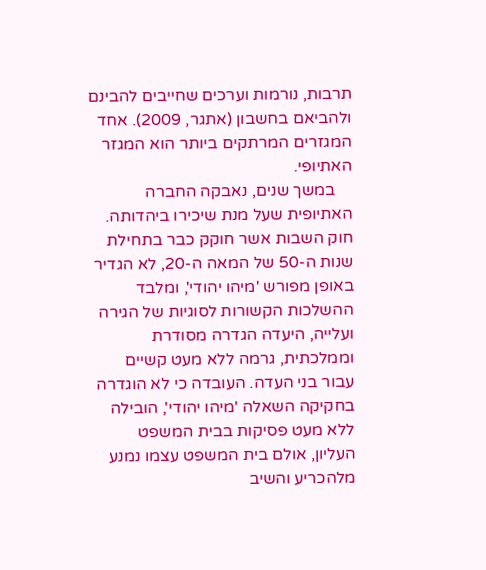תרבות, נורמות וערכים שחייבים להבינם ולהביאם בחשבון (אתגר, 2009). אחד המגזרים המרתקים ביותר הוא המגזר האתיופי.
    במשך שנים, נאבקה החברה האתיופית שעל מנת שיכירו ביהדותה. חוק השבות אשר חוקק כבר בתחילת שנות ה-50 של המאה ה-20, לא הגדיר באופן מפורש 'מיהו יהודי', ומלבד ההשלכות הקשורות לסוגיות של הגירה ועלייה, היעדה הגדרה מסודרת וממלכתית, גרמה ללא מעט קשיים עבור בני העדה. העובדה כי לא הוגדרה בחקיקה השאלה 'מיהו יהודי', הובילה ללא מעט פסיקות בבית המשפט העליון, אולם בית המשפט עצמו נמנע מלהכריע והשיב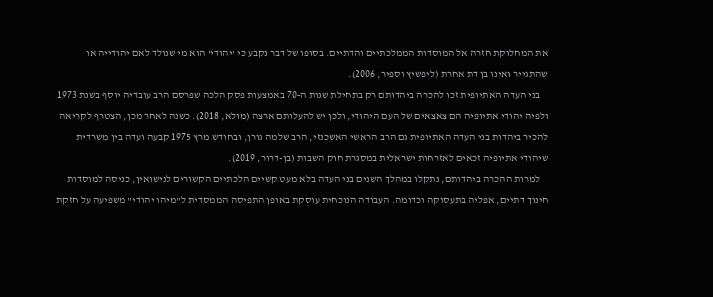את המחלוקת חזרה אל המוסדות הממלכתיים והדתיים. בסופו של דבר נקבע כי 'יהודי' הוא מי שנולד לאם יהודייה או שהתגייר ואינו בן דת אחרת (ליפשיץ וספיר, 2006).
    בני העדה האתיופית זכו להכרה ביהדותם רק בתחילת שנות ה-70 באמצעות פסק הלכה שפרסם הרב עובדיה יוסף בשנת 1973 ולפיה יהודי אתיופיה הם צאצאים של העם היהודי, ולכן יש להעלותם ארצה (מולא, 2018). כשנה לאחר מכן, הצטרף לקריאה להכיר ביהדות בני העדה האתיופית גם הרב הראשי האשכנזי, הרב שלמה גורן, ובחודש מרץ 1975 קבעה ועדה בין משרדית שיהודי אתיופיה זכאים לאזרחות ישראלית במסגרת חוק השבות (בן-דרור, 2019).
    למרות ההכרה ביהדותם, נתקלו במהלך השנים בני העדה בלא מעט קשיים הלכתיים הקשורים לנישואין, כניסה למוסדות חינוך דתיים, אפליה בתעסוקה וכדומה. העבודה הנוכחית עוסקת באופן התפיסה הממסדית ל"מיהו יהודי" משפיעה על חזקת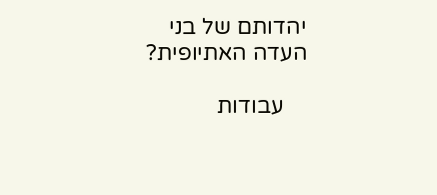יהדותם של בני העדה האתיופית?

    עבודות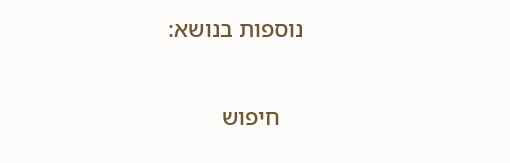נוספות בנושא:

    חיפוש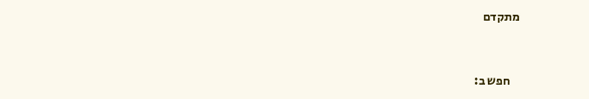מתקדם


    חפש ב: